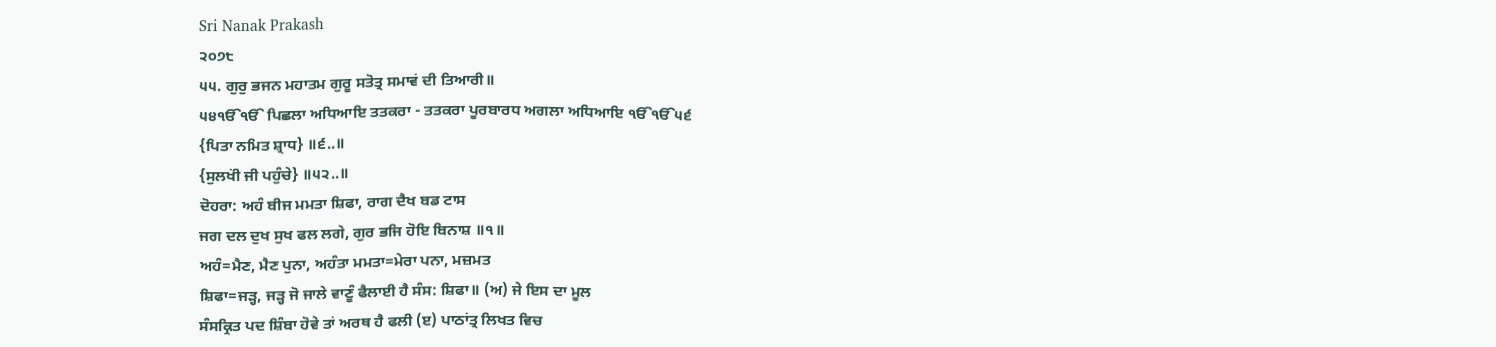Sri Nanak Prakash
੨੦੭੮
੫੫. ਗੁਰੁ ਭਜਨ ਮਹਾਤਮ ਗੁਰੂ ਸਤੋਤ੍ਰ ਸਮਾਵਂ ਦੀ ਤਿਆਰੀ॥
੫੪ੴੴ ਪਿਛਲਾ ਅਧਿਆਇ ਤਤਕਰਾ - ਤਤਕਰਾ ਪੂਰਬਾਰਧ ਅਗਲਾ ਅਧਿਆਇ ੴੴ੫੬
{ਪਿਤਾ ਨਮਿਤ ਸ਼੍ਰਾਧ} ॥੬..॥
{ਸੁਲਖਂੀ ਜੀ ਪਹੁੰਚੇ} ॥੫੨..॥
ਦੋਹਰਾ: ਅਹੰ ਬੀਜ ਮਮਤਾ ਸ਼ਿਫਾ, ਰਾਗ ਦੈਖ ਬਡ ਟਾਸ
ਜਗ ਦਲ ਦੁਖ ਸੁਖ ਫਲ ਲਗੇ, ਗੁਰ ਭਜਿ ਹੋਇ ਬਿਨਾਸ਼ ॥੧॥
ਅਹੰ=ਮੈਣ, ਮੈਣ ਪੁਨਾ, ਅਹੰਤਾ ਮਮਤਾ=ਮੇਰਾ ਪਨਾ, ਮਜ਼ਮਤ
ਸ਼ਿਫਾ=ਜੜ੍ਹ, ਜੜ੍ਹ ਜੋ ਜਾਲੇ ਵਾਣੂੰ ਫੈਲਾਈ ਹੈ ਸੰਸ: ਸ਼ਿਫਾ॥ (ਅ) ਜੇ ਇਸ ਦਾ ਮੂਲ
ਸੰਸਕ੍ਰਿਤ ਪਦ ਸ਼ਿੰਬਾ ਹੋਵੇ ਤਾਂ ਅਰਥ ਹੈ ਫਲੀ (ੲ) ਪਾਠਾਂਤ੍ਰ ਲਿਖਤ ਵਿਚ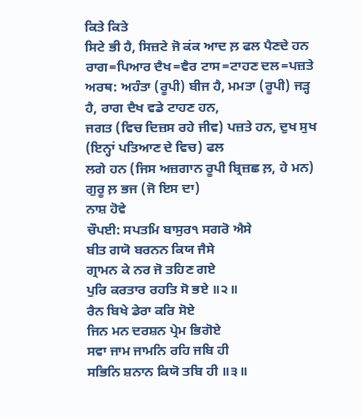ਕਿਤੇ ਕਿਤੇ
ਸਿਟੇ ਭੀ ਹੈ, ਸਿਜ਼ਟੇ ਜੋ ਕਂਕ ਆਦ ਲ਼ ਫਲ ਪੈਣਦੇ ਹਨ
ਰਾਗ=ਪਿਆਰ ਦੈਖ=ਵੈਰ ਟਾਸ=ਟਾਹਣ ਦਲ=ਪਜ਼ਤੇ
ਅਰਥ: ਅਹੰਤਾ (ਰੂਪੀ) ਬੀਜ ਹੈ, ਮਮਤਾ (ਰੂਪੀ) ਜੜ੍ਹ ਹੈ, ਰਾਗ ਦੈਖ ਵਡੇ ਟਾਹਣ ਹਨ,
ਜਗਤ (ਵਿਚ ਦਿਜ਼ਸ ਰਹੇ ਜੀਵ) ਪਜ਼ਤੇ ਹਨ, ਦੁਖ ਸੁਖ (ਇਨ੍ਹਾਂ ਪਤਿਆਣ ਦੇ ਵਿਚ) ਫਲ
ਲਗੇ ਹਨ (ਜਿਸ ਅਜ਼ਗਾਨ ਰੂਪੀ ਬ੍ਰਿਜ਼ਛ ਲ਼, ਹੇ ਮਨ) ਗੁਰੂ ਲ਼ ਭਜ (ਜੋ ਇਸ ਦਾ)
ਨਾਸ਼ ਹੋਵੇ
ਚੌਪਈ: ਸਪਤਮਿ ਬਾਸੁਰ੧ ਸਗਰੋ ਐਸੇ
ਬੀਤ ਗਯੋ ਬਰਨਨ ਕਿਯ ਜੈਸੇ
ਗ੍ਰਾਮਨ ਕੇ ਨਰ ਜੋ ਤਹਿਣ ਗਏ
ਪੁਰਿ ਕਰਤਾਰ ਰਹਤਿ ਸੋ ਭਏ ॥੨॥
ਰੈਨ ਬਿਖੇ ਡੇਰਾ ਕਰਿ ਸੋਏ
ਜਿਨ ਮਨ ਦਰਸ਼ਨ ਪ੍ਰੇਮ ਭਿਗੋਏ
ਸਵਾ ਜਾਮ ਜਾਮਨਿ ਰਹਿ ਜਬਿ ਹੀ
ਸਭਿਨਿ ਸ਼ਨਾਨ ਕਿਯੋ ਤਬਿ ਹੀ ॥੩॥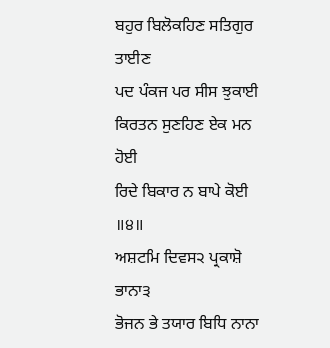ਬਹੁਰ ਬਿਲੋਕਹਿਣ ਸਤਿਗੁਰ ਤਾਈਣ
ਪਦ ਪੰਕਜ ਪਰ ਸੀਸ ਝੁਕਾਈ
ਕਿਰਤਨ ਸੁਣਹਿਣ ਏਕ ਮਨ ਹੋਈ
ਰਿਦੇ ਬਿਕਾਰ ਨ ਬਾਪੇ ਕੋਈ ॥੪॥
ਅਸ਼ਟਮਿ ਦਿਵਸ੨ ਪ੍ਰਕਾਸ਼ੋ ਭਾਨਾ੩
ਭੋਜਨ ਭੇ ਤਯਾਰ ਬਿਧਿ ਨਾਨਾ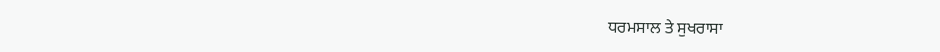ਧਰਮਸਾਲ ਤੇ ਸੁਖਰਾਸਾ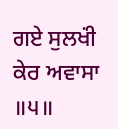ਗਏ ਸੁਲਖਂੀ ਕੇਰ ਅਵਾਸਾ ॥੫॥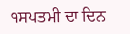੧ਸਪਤਮੀ ਦਾ ਦਿਨ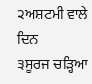੨ਅਸ਼ਟਮੀ ਵਾਲੇ ਦਿਨ
੩ਸੂਰਜ ਚੜ੍ਹਿਆ